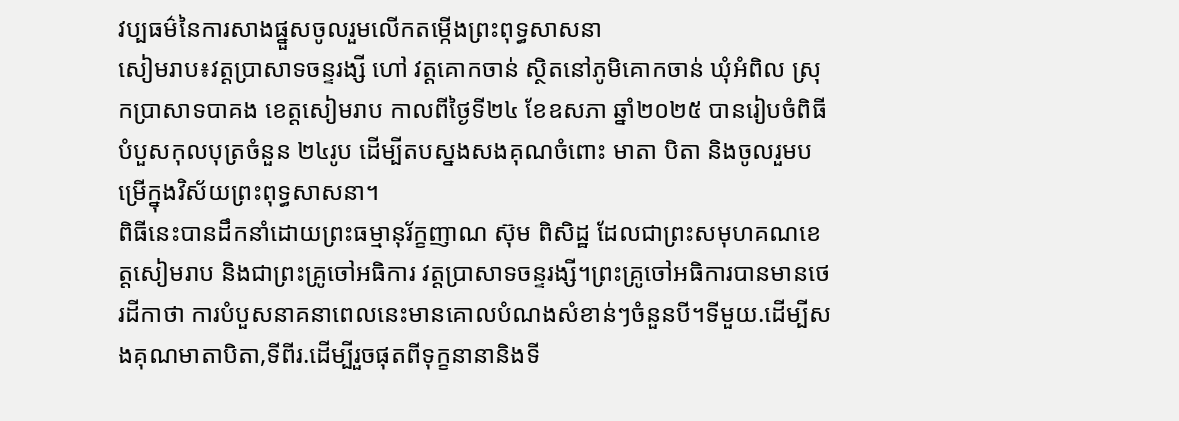វប្បធម៌នៃការសាងផ្នួសចូលរួមលើកតម្កើងព្រះពុទ្ធសាសនា
សៀមរាប៖វត្តប្រាសាទចន្ទរង្សី ហៅ វត្តគោកចាន់ ស្ថិតនៅភូមិគោកចាន់ ឃុំអំពិល ស្រុកប្រាសាទបាគង ខេត្តសៀមរាប កាលពីថ្ងៃទី២៤ ខែឧសភា ឆ្នាំ២០២៥ បានរៀបចំពិធីបំបួសកុលបុត្រចំនួន ២៤រូប ដើម្បីតបស្នងសងគុណចំពោះ មាតា បិតា និងចូលរួមបម្រើក្នុងវិស័យព្រះពុទ្ធសាសនា។
ពិធីនេះបានដឹកនាំដោយព្រះធម្មានុរ័ក្ខញាណ ស៊ុម ពិសិដ្ឋ ដែលជាព្រះសមុហគណខេត្តសៀមរាប និងជាព្រះគ្រូចៅអធិការ វត្តប្រាសាទចន្ទរង្សី។ព្រះគ្រូចៅអធិការបានមានថេរដីកាថា ការបំបួសនាគនាពេលនេះមានគោលបំណងសំខាន់ៗចំនួនបី។ទីមួយ.ដើម្បីសងគុណមាតាបិតា,ទីពីរ.ដើម្បីរួចផុតពីទុក្ខនានានិងទី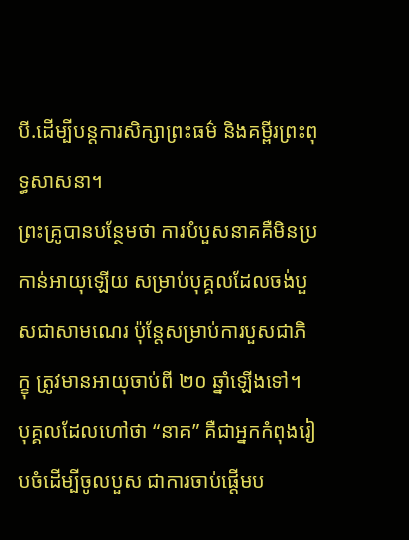បី.ដើម្បីបន្តការសិក្សាព្រះធម៌ និងគម្ពីរព្រះពុទ្ធសាសនា។
ព្រះគ្រូបានបន្ថែមថា ការបំបួសនាគគឺមិនប្រកាន់អាយុឡើយ សម្រាប់បុគ្គលដែលចង់បួសជាសាមណេរ ប៉ុន្តែសម្រាប់ការបួសជាភិក្ខុ ត្រូវមានអាយុចាប់ពី ២០ ឆ្នាំឡើងទៅ។ បុគ្គលដែលហៅថា “នាគ” គឺជាអ្នកកំពុងរៀបចំដើម្បីចូលបួស ជាការចាប់ផ្ដើមប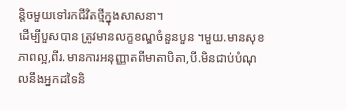ន្តិចមួយទៅរកជីវិតថ្មីក្នុងសាសនា។
ដើម្បីបួសបាន ត្រូវមានលក្ខខណ្ឌចំនួនបួន ។មួយ.មានសុខភាពល្អ,ពីរ.មានការអនុញ្ញាតពីមាតាបិតា,បី.មិនជាប់បំណុលនឹងអ្នកដទៃនិ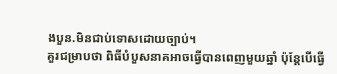ងបួន.មិនជាប់ទោសដោយច្បាប់។
គួរជម្រាបថា ពិធីបំបួសនាគអាចធ្វើបានពេញមួយឆ្នាំ ប៉ុន្តែបើធ្វើ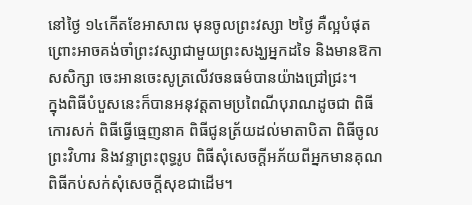នៅថ្ងៃ ១៤កើតខែអាសាឍ មុនចូលព្រះវស្សា ២ថ្ងៃ គឺល្អបំផុត ព្រោះអាចគង់ចាំព្រះវស្សាជាមួយព្រះសង្ឃអ្នកដទៃ និងមានឱកាសសិក្សា ចេះអានចេះសូត្រលើវចនធម៌បានយ៉ាងជ្រៅជ្រះ។
ក្នុងពិធីបំបួសនេះក៏បានអនុវត្តតាមប្រពៃណីបុរាណដូចជា ពិធីកោរសក់ ពិធីធ្វើធ្មេញនាគ ពិធីជូនត្រ័យដល់មាតាបិតា ពិធីចូលព្រះវិហារ និងវន្ទាព្រះពុទ្ធរូប ពិធីសុំសេចក្ដីអភ័យពីអ្នកមានគុណ ពិធីកប់សក់សុំសេចក្ដីសុខជាដើម។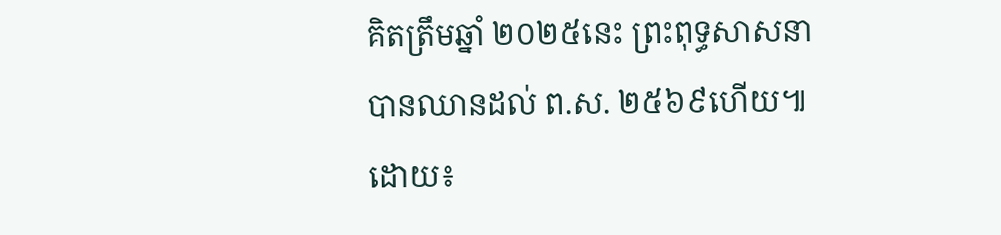គិតត្រឹមឆ្នាំ ២០២៥នេះ ព្រះពុទ្ធសាសនាបានឈានដល់ ព.ស. ២៥៦៩ហើយ៕
ដោយ៖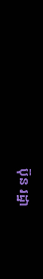ប៊ុន រដ្ឋា